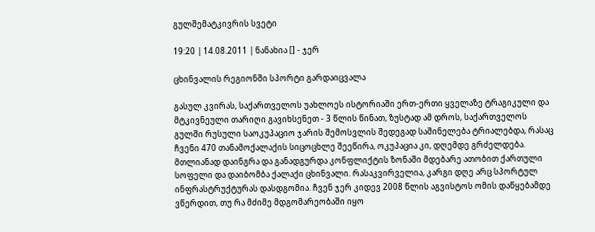გულშემატკივრის სვეტი

19:20 | 14.08.2011 | ნანახია [] - ჯერ

ცხინვალის რეგიონში სპორტი გარდაიცვალა

გასულ კვირას, საქართველოს უახლოეს ისტორიაში ერთ-ერთი ყველაზე ტრაგიკული და მტკივნეული თარიღი გავიხსენეთ - 3 წლის წინათ, ზუსტად ამ დროს, საქართველოს გულში რუსული საოკუპაციო ჯარის შემოსვლის შედეგად საშინელება ტრიალებდა, რასაც ჩვენი 470 თანამოქალაქის სიცოცხლე შეეწირა, ოკუპაცია კი, დღემდე გრძელდება. მთლიანად დაინგრა და განადგურდა კონფლიქტის ზონაში მდებარე ათობით ქართული სოფელი და დაიბომბა ქალაქი ცხინვალი. რასაკვირველია, კარგი დღე არც სპორტულ ინფრასტრუქტურას დასდგომია. ჩვენ ჯერ კიდევ 2008 წლის აგვისტოს ომის დაწყებამდე ვწერდით, თუ რა მძიმე მდგომარეობაში იყო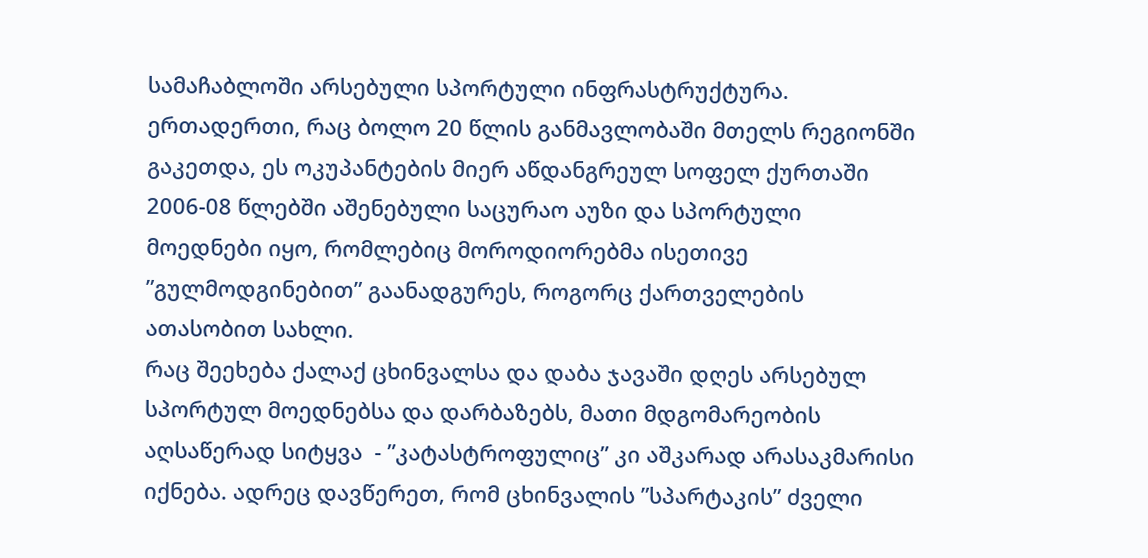სამაჩაბლოში არსებული სპორტული ინფრასტრუქტურა. ერთადერთი, რაც ბოლო 20 წლის განმავლობაში მთელს რეგიონში გაკეთდა, ეს ოკუპანტების მიერ აწდანგრეულ სოფელ ქურთაში 2006-08 წლებში აშენებული საცურაო აუზი და სპორტული მოედნები იყო, რომლებიც მოროდიორებმა ისეთივე  ”გულმოდგინებით” გაანადგურეს, როგორც ქართველების ათასობით სახლი.
რაც შეეხება ქალაქ ცხინვალსა და დაბა ჯავაში დღეს არსებულ სპორტულ მოედნებსა და დარბაზებს, მათი მდგომარეობის აღსაწერად სიტყვა  - ”კატასტროფულიც” კი აშკარად არასაკმარისი იქნება. ადრეც დავწერეთ, რომ ცხინვალის ”სპარტაკის” ძველი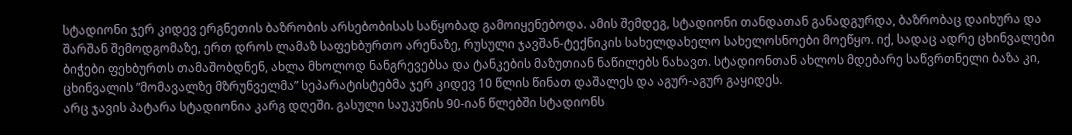სტადიონი ჯერ კიდევ ერგნეთის ბაზრობის არსებობისას საწყობად გამოიყენებოდა. ამის შემდეგ, სტადიონი თანდათან განადგურდა, ბაზრობაც დაიხურა და შარშან შემოდგომაზე, ერთ დროს ლამაზ საფეხბურთო არენაზე, რუსული ჯავშან-ტექნიკის სახელდახელო სახელოსნოები მოეწყო. იქ, სადაც ადრე ცხინვალები ბიჭები ფეხბურთს თამაშობდნენ, ახლა მხოლოდ ნანგრევებსა და ტანკების მაზუთიან ნაწილებს ნახავთ. სტადიონთან ახლოს მდებარე საწვრთნელი ბაზა კი, ცხინვალის ”მომავალზე მზრუნველმა” სეპარატისტებმა ჯერ კიდევ 10 წლის წინათ დაშალეს და აგურ-აგურ გაყიდეს.
არც ჯავის პატარა სტადიონია კარგ დღეში. გასული საუკუნის 90-იან წლებში სტადიონს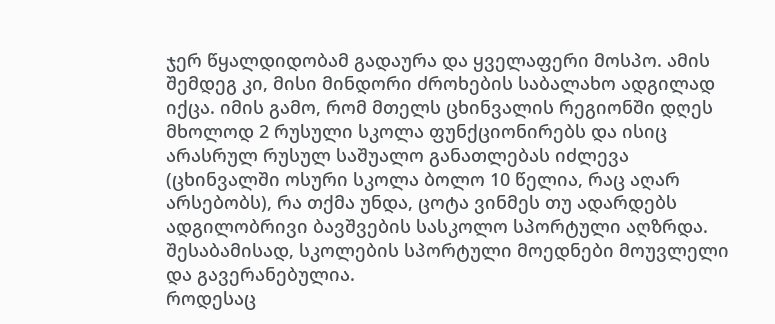ჯერ წყალდიდობამ გადაურა და ყველაფერი მოსპო. ამის შემდეგ კი, მისი მინდორი ძროხების საბალახო ადგილად იქცა. იმის გამო, რომ მთელს ცხინვალის რეგიონში დღეს მხოლოდ 2 რუსული სკოლა ფუნქციონირებს და ისიც არასრულ რუსულ საშუალო განათლებას იძლევა (ცხინვალში ოსური სკოლა ბოლო 10 წელია, რაც აღარ არსებობს), რა თქმა უნდა, ცოტა ვინმეს თუ ადარდებს ადგილობრივი ბავშვების სასკოლო სპორტული აღზრდა. შესაბამისად, სკოლების სპორტული მოედნები მოუვლელი და გავერანებულია.
როდესაც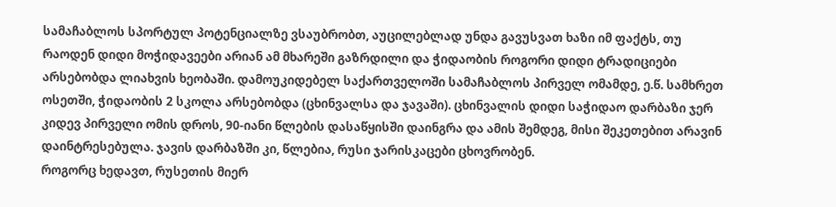სამაჩაბლოს სპორტულ პოტენციალზე ვსაუბრობთ, აუცილებლად უნდა გავუსვათ ხაზი იმ ფაქტს, თუ რაოდენ დიდი მოჭიდავეები არიან ამ მხარეში გაზრდილი და ჭიდაობის როგორი დიდი ტრადიციები არსებობდა ლიახვის ხეობაში. დამოუკიდებელ საქართველოში სამაჩაბლოს პირველ ომამდე, ე.წ. სამხრეთ ოსეთში, ჭიდაობის 2 სკოლა არსებობდა (ცხინვალსა და ჯავაში). ცხინვალის დიდი საჭიდაო დარბაზი ჯერ კიდევ პირველი ომის დროს, 90-იანი წლების დასაწყისში დაინგრა და ამის შემდეგ, მისი შეკეთებით არავინ დაინტრესებულა. ჯავის დარბაზში კი, წლებია, რუსი ჯარისკაცები ცხოვრობენ.
როგორც ხედავთ, რუსეთის მიერ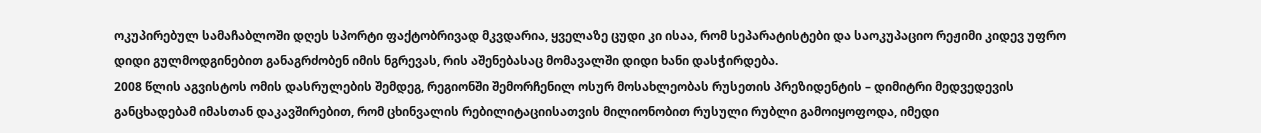ოკუპირებულ სამაჩაბლოში დღეს სპორტი ფაქტობრივად მკვდარია, ყველაზე ცუდი კი ისაა, რომ სეპარატისტები და საოკუპაციო რეჟიმი კიდევ უფრო დიდი გულმოდგინებით განაგრძობენ იმის ნგრევას, რის აშენებასაც მომავალში დიდი ხანი დასჭირდება.
2008 წლის აგვისტოს ომის დასრულების შემდეგ, რეგიონში შემორჩენილ ოსურ მოსახლეობას რუსეთის პრეზიდენტის – დიმიტრი მედვედევის განცხადებამ იმასთან დაკავშირებით, რომ ცხინვალის რებილიტაციისათვის მილიონობით რუსული რუბლი გამოიყოფოდა, იმედი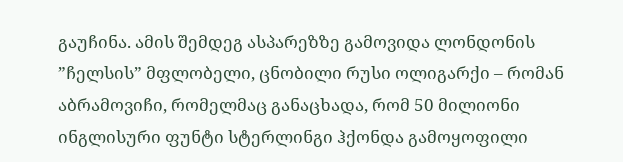გაუჩინა. ამის შემდეგ ასპარეზზე გამოვიდა ლონდონის ”ჩელსის” მფლობელი, ცნობილი რუსი ოლიგარქი – რომან აბრამოვიჩი, რომელმაც განაცხადა, რომ 50 მილიონი ინგლისური ფუნტი სტერლინგი ჰქონდა გამოყოფილი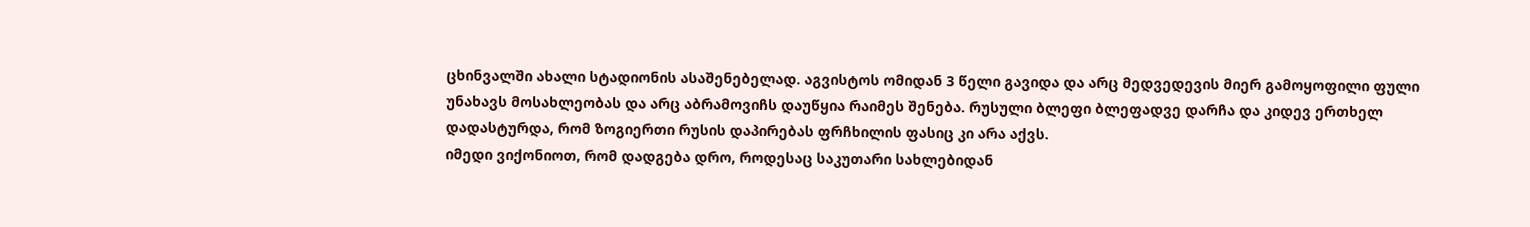ცხინვალში ახალი სტადიონის ასაშენებელად. აგვისტოს ომიდან 3 წელი გავიდა და არც მედვედევის მიერ გამოყოფილი ფული უნახავს მოსახლეობას და არც აბრამოვიჩს დაუწყია რაიმეს შენება. რუსული ბლეფი ბლეფადვე დარჩა და კიდევ ერთხელ დადასტურდა, რომ ზოგიერთი რუსის დაპირებას ფრჩხილის ფასიც კი არა აქვს.
იმედი ვიქონიოთ, რომ დადგება დრო, როდესაც საკუთარი სახლებიდან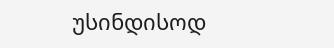უსინდისოდ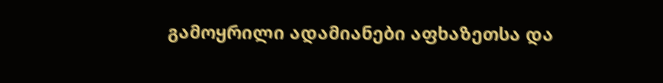გამოყრილი ადამიანები აფხაზეთსა და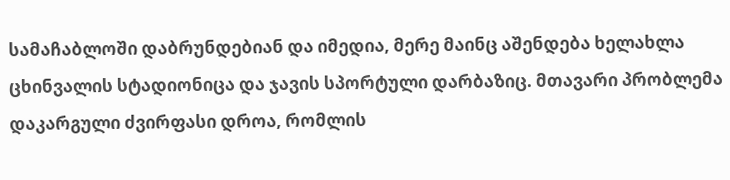სამაჩაბლოში დაბრუნდებიან და იმედია, მერე მაინც აშენდება ხელახლა ცხინვალის სტადიონიცა და ჯავის სპორტული დარბაზიც. მთავარი პრობლემა დაკარგული ძვირფასი დროა, რომლის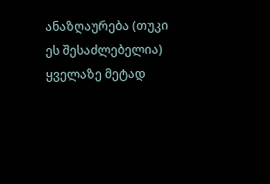ანაზღაურება (თუკი ეს შესაძლებელია) ყველაზე მეტად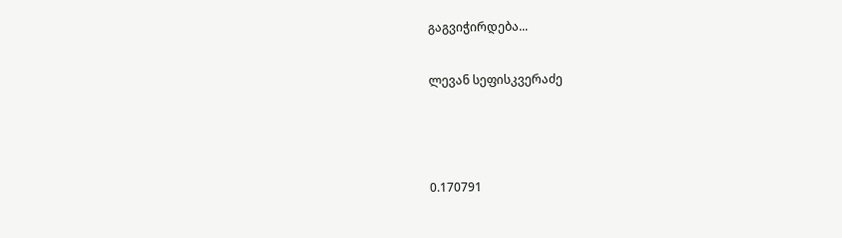გაგვიჭირდება...

ლევან სეფისკვერაძე



0.170791